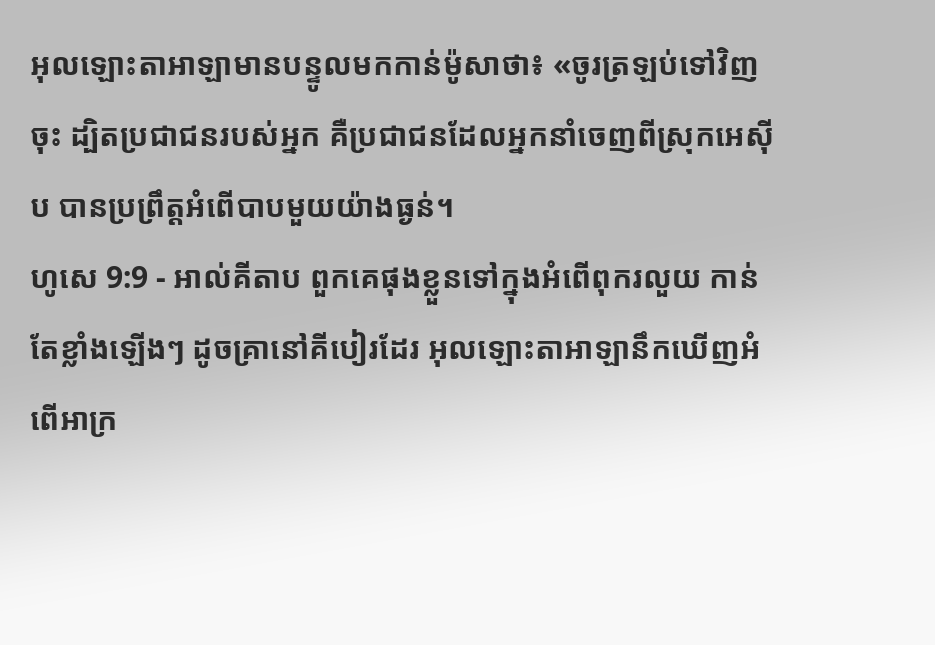អុលឡោះតាអាឡាមានបន្ទូលមកកាន់ម៉ូសាថា៖ «ចូរត្រឡប់ទៅវិញចុះ ដ្បិតប្រជាជនរបស់អ្នក គឺប្រជាជនដែលអ្នកនាំចេញពីស្រុកអេស៊ីប បានប្រព្រឹត្តអំពើបាបមួយយ៉ាងធ្ងន់។
ហូសេ 9:9 - អាល់គីតាប ពួកគេផុងខ្លួនទៅក្នុងអំពើពុករលួយ កាន់តែខ្លាំងឡើងៗ ដូចគ្រានៅគីបៀរដែរ អុលឡោះតាអាឡានឹកឃើញអំពើអាក្រ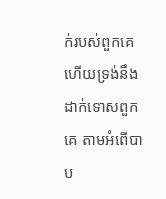ក់របស់ពួកគេ ហើយទ្រង់នឹងដាក់ទោសពួកគេ តាមអំពើបាប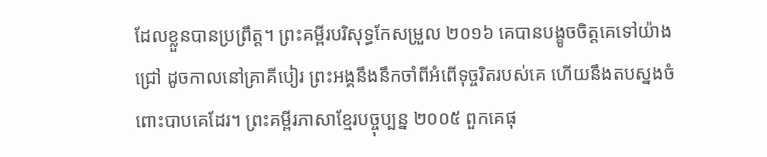ដែលខ្លួនបានប្រព្រឹត្ត។ ព្រះគម្ពីរបរិសុទ្ធកែសម្រួល ២០១៦ គេបានបង្ខូចចិត្តគេទៅយ៉ាងជ្រៅ ដូចកាលនៅគ្រាគីបៀរ ព្រះអង្គនឹងនឹកចាំពីអំពើទុច្ចរិតរបស់គេ ហើយនឹងតបស្នងចំពោះបាបគេដែរ។ ព្រះគម្ពីរភាសាខ្មែរបច្ចុប្បន្ន ២០០៥ ពួកគេផុ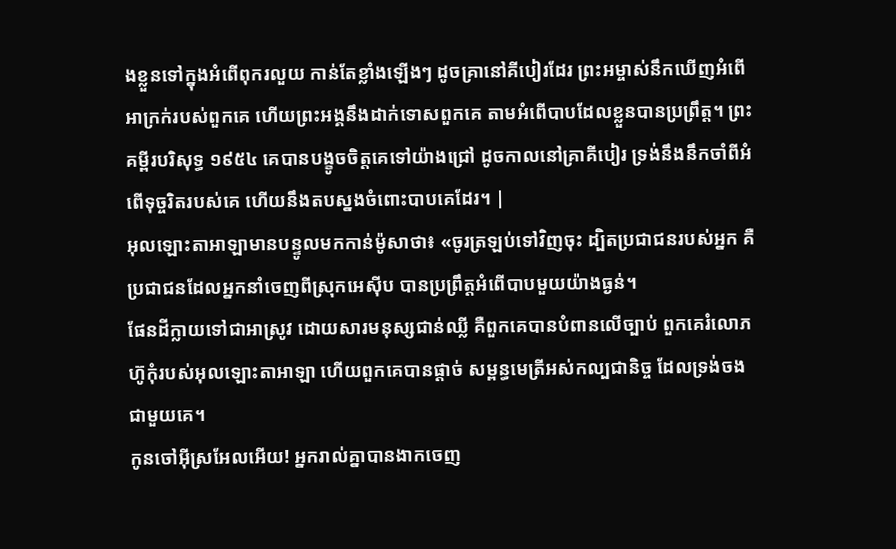ងខ្លួនទៅក្នុងអំពើពុករលួយ កាន់តែខ្លាំងឡើងៗ ដូចគ្រានៅគីបៀរដែរ ព្រះអម្ចាស់នឹកឃើញអំពើអាក្រក់របស់ពួកគេ ហើយព្រះអង្គនឹងដាក់ទោសពួកគេ តាមអំពើបាបដែលខ្លួនបានប្រព្រឹត្ត។ ព្រះគម្ពីរបរិសុទ្ធ ១៩៥៤ គេបានបង្ខូចចិត្តគេទៅយ៉ាងជ្រៅ ដូចកាលនៅគ្រាគីបៀរ ទ្រង់នឹងនឹកចាំពីអំពើទុច្ចរិតរបស់គេ ហើយនឹងតបស្នងចំពោះបាបគេដែរ។ |
អុលឡោះតាអាឡាមានបន្ទូលមកកាន់ម៉ូសាថា៖ «ចូរត្រឡប់ទៅវិញចុះ ដ្បិតប្រជាជនរបស់អ្នក គឺប្រជាជនដែលអ្នកនាំចេញពីស្រុកអេស៊ីប បានប្រព្រឹត្តអំពើបាបមួយយ៉ាងធ្ងន់។
ផែនដីក្លាយទៅជាអាស្រូវ ដោយសារមនុស្សជាន់ឈ្លី គឺពួកគេបានបំពានលើច្បាប់ ពួកគេរំលោភហ៊ូកុំរបស់អុលឡោះតាអាឡា ហើយពួកគេបានផ្ដាច់ សម្ពន្ធមេត្រីអស់កល្បជានិច្ច ដែលទ្រង់ចងជាមួយគេ។
កូនចៅអ៊ីស្រអែលអើយ! អ្នករាល់គ្នាបានងាកចេញ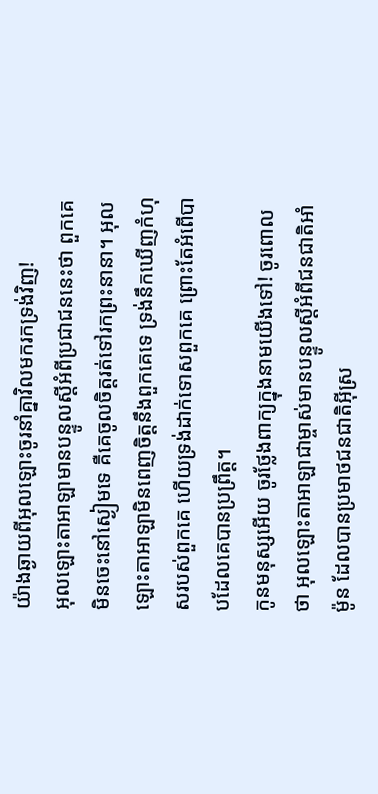យ៉ាងឆ្ងាយពីអុលឡោះចូរនាំគ្នាវិលមករកទ្រង់វិញ!
អុលឡោះតាអាឡាមានបន្ទូលស្ដីអំពីប្រជាជននេះថា ពួកគេមិនចេះនៅស្ងៀមទេ គឺគេចូលចិត្តរត់ទៅរកព្រះនានា។ អុលឡោះតាអាឡាមិនពេញចិត្តនឹងពួកគេទេ ទ្រង់នឹកឃើញកំហុសរបស់ពួកគេ ហើយទ្រង់ដាក់ទោសពួកគេ ព្រោះតែអំពើបាបដែលគេបានប្រព្រឹត្ត។
កូនមនុស្សអើយ ចូរថ្លែងពាក្យក្នុងនាមយើងទៅ! ចូរពោលថា អុលឡោះតាអាឡាជាម្ចាស់មានបន្ទូលស្ដីអំពីជនជាតិអាំម៉ូន ដែលបានប្រមាថជនជាតិអ៊ីស្រ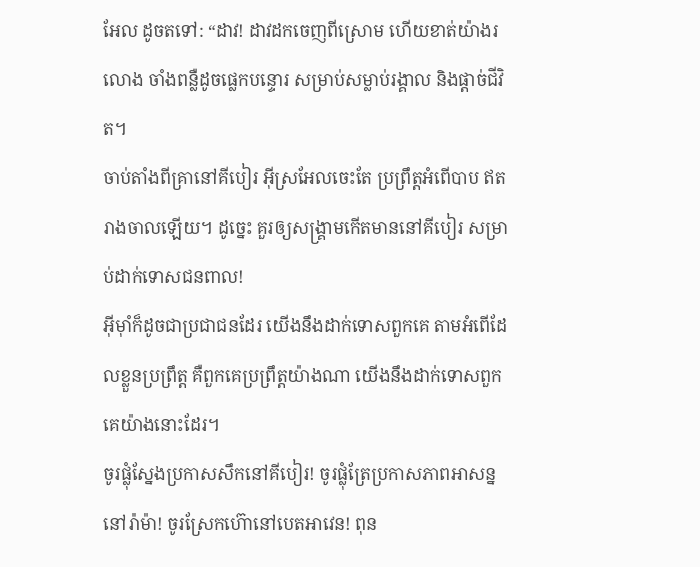អែល ដូចតទៅ: “ដាវ! ដាវដកចេញពីស្រោម ហើយខាត់យ៉ាងរលោង ចាំងពន្លឺដូចផ្លេកបន្ទោរ សម្រាប់សម្លាប់រង្គាល និងផ្ដាច់ជីវិត។
ចាប់តាំងពីគ្រានៅគីបៀរ អ៊ីស្រអែលចេះតែ ប្រព្រឹត្តអំពើបាប ឥតរាងចាលឡើយ។ ដូច្នេះ គួរឲ្យសង្គ្រាមកើតមាននៅគីបៀរ សម្រាប់ដាក់ទោសជនពាល!
អ៊ីមុាំក៏ដូចជាប្រជាជនដែរ យើងនឹងដាក់ទោសពួកគេ តាមអំពើដែលខ្លួនប្រព្រឹត្ត គឺពួកគេប្រព្រឹត្តយ៉ាងណា យើងនឹងដាក់ទោសពួកគេយ៉ាងនោះដែរ។
ចូរផ្លុំស្នែងប្រកាសសឹកនៅគីបៀរ! ចូរផ្លុំត្រែប្រកាសភាពអាសន្ននៅរ៉ាម៉ា! ចូរស្រែកហ៊ោនៅបេតអាវេន! ពុន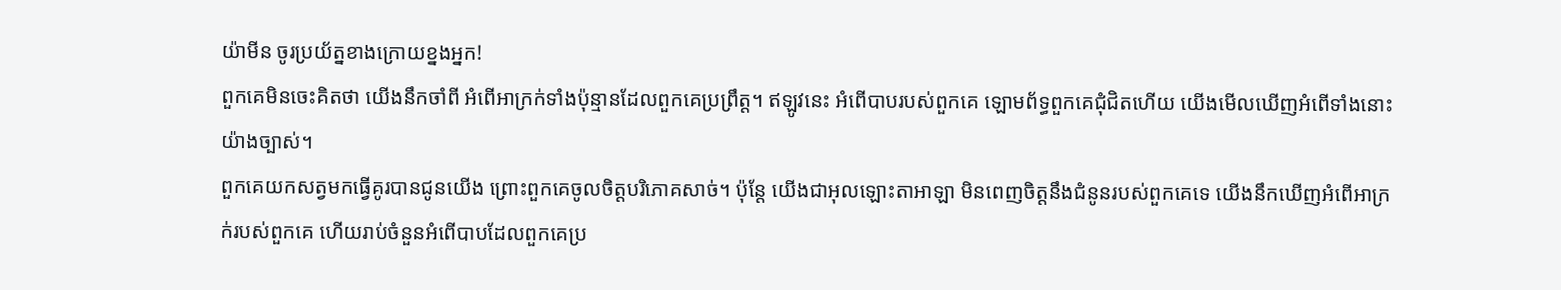យ៉ាមីន ចូរប្រយ័ត្នខាងក្រោយខ្នងអ្នក!
ពួកគេមិនចេះគិតថា យើងនឹកចាំពី អំពើអាក្រក់ទាំងប៉ុន្មានដែលពួកគេប្រព្រឹត្ត។ ឥឡូវនេះ អំពើបាបរបស់ពួកគេ ឡោមព័ទ្ធពួកគេជុំជិតហើយ យើងមើលឃើញអំពើទាំងនោះយ៉ាងច្បាស់។
ពួកគេយកសត្វមកធ្វើគូរបានជូនយើង ព្រោះពួកគេចូលចិត្តបរិភោគសាច់។ ប៉ុន្តែ យើងជាអុលឡោះតាអាឡា មិនពេញចិត្តនឹងជំនូនរបស់ពួកគេទេ យើងនឹកឃើញអំពើអាក្រក់របស់ពួកគេ ហើយរាប់ចំនួនអំពើបាបដែលពួកគេប្រ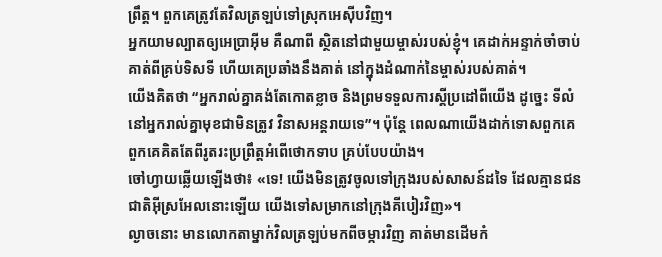ព្រឹត្ត។ ពួកគេត្រូវតែវិលត្រឡប់ទៅស្រុកអេស៊ីបវិញ។
អ្នកយាមល្បាតឲ្យអេប្រាអ៊ីម គឺណាពី ស្ថិតនៅជាមួយម្ចាស់របស់ខ្ញុំ។ គេដាក់អន្ទាក់ចាំចាប់គាត់ពីគ្រប់ទិសទី ហើយគេប្រឆាំងនឹងគាត់ នៅក្នុងដំណាក់នៃម្ចាស់របស់គាត់។
យើងគិតថា “អ្នករាល់គ្នាគង់តែកោតខ្លាច និងព្រមទទួលការស្តីប្រដៅពីយើង ដូច្នេះ ទីលំនៅអ្នករាល់គ្នាមុខជាមិនត្រូវ វិនាសអន្តរាយទេ”។ ប៉ុន្តែ ពេលណាយើងដាក់ទោសពួកគេ ពួកគេគិតតែពីរូតរះប្រព្រឹត្តអំពើថោកទាប គ្រប់បែបយ៉ាង។
ចៅហ្វាយឆ្លើយឡើងថា៖ «ទេ! យើងមិនត្រូវចូលទៅក្រុងរបស់សាសន៍ដទៃ ដែលគ្មានជនជាតិអ៊ីស្រអែលនោះឡើយ យើងទៅសម្រាកនៅក្រុងគីបៀរវិញ»។
ល្ងាចនោះ មានលោកតាម្នាក់វិលត្រឡប់មកពីចម្ការវិញ គាត់មានដើមកំ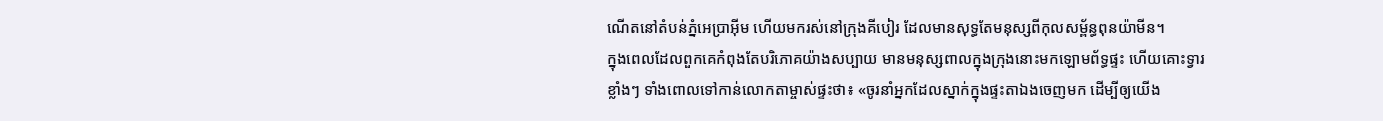ណើតនៅតំបន់ភ្នំអេប្រាអ៊ីម ហើយមករស់នៅក្រុងគីបៀរ ដែលមានសុទ្ធតែមនុស្សពីកុលសម្ព័ន្ធពុនយ៉ាមីន។
ក្នុងពេលដែលពួកគេកំពុងតែបរិភោគយ៉ាងសប្បាយ មានមនុស្សពាលក្នុងក្រុងនោះមកឡោមព័ទ្ធផ្ទះ ហើយគោះទ្វារខ្លាំងៗ ទាំងពោលទៅកាន់លោកតាម្ចាស់ផ្ទះថា៖ «ចូរនាំអ្នកដែលស្នាក់ក្នុងផ្ទះតាឯងចេញមក ដើម្បីឲ្យយើង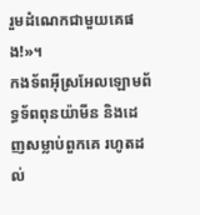រួមដំណេកជាមួយគេផង!»។
កងទ័ពអ៊ីស្រអែលឡោមព័ទ្ធទ័ពពុនយ៉ាមីន និងដេញសម្លាប់ពួកគេ រហូតដល់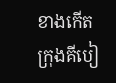ខាងកើតក្រុងគីបៀ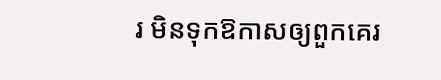រ មិនទុកឱកាសឲ្យពួកគេរ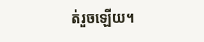ត់រួចឡើយ។